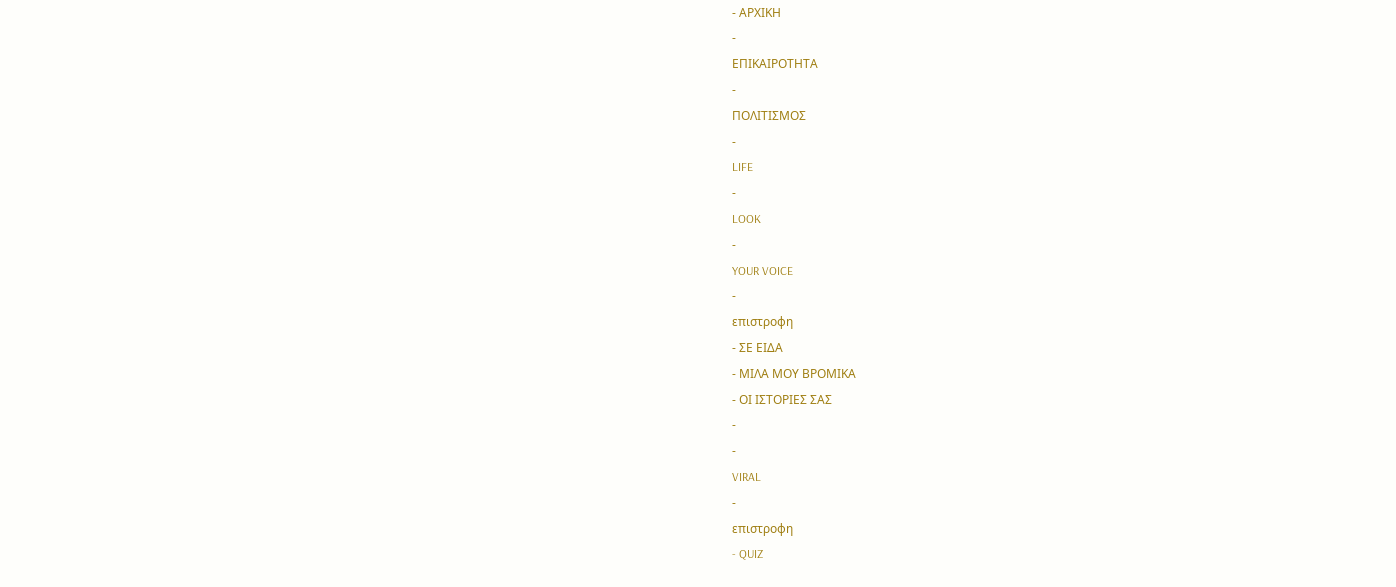- ΑΡΧΙΚΗ
-
ΕΠΙΚΑΙΡΟΤΗΤΑ
-
ΠΟΛΙΤΙΣΜΟΣ
-
LIFE
-
LOOK
-
YOUR VOICE
-
επιστροφη
- ΣΕ ΕΙΔΑ
- ΜΙΛΑ ΜΟΥ ΒΡΟΜΙΚΑ
- ΟΙ ΙΣΤΟΡΙΕΣ ΣΑΣ
-
-
VIRAL
-
επιστροφη
- QUIZ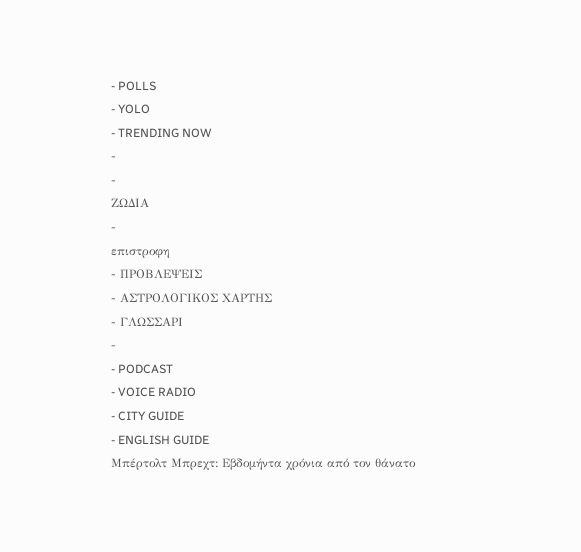- POLLS
- YOLO
- TRENDING NOW
-
-
ΖΩΔΙΑ
-
επιστροφη
- ΠΡΟΒΛΕΨΕΙΣ
- ΑΣΤΡΟΛΟΓΙΚΟΣ ΧΑΡΤΗΣ
- ΓΛΩΣΣΑΡΙ
-
- PODCAST
- VOICE RADIO
- CITY GUIDE
- ENGLISH GUIDE
Mπέρτολτ Μπρεχτ: Εβδομήντα χρόνια από τον θάνατο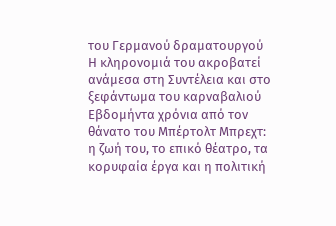του Γερμανού δραματουργού
Η κληρονομιά του ακροβατεί ανάμεσα στη Συντέλεια και στο ξεφάντωμα του καρναβαλιού
Εβδομήντα χρόνια από τον θάνατο του Μπέρτολτ Μπρεχτ: η ζωή του, το επικό θέατρο, τα κορυφαία έργα και η πολιτική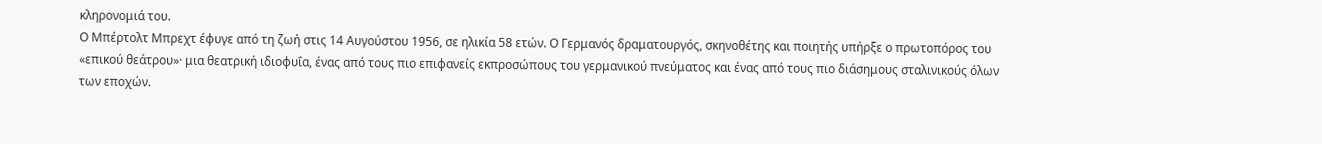κληρονομιά του.
Ο Μπέρτολτ Μπρεχτ έφυγε από τη ζωή στις 14 Αυγούστου 1956, σε ηλικία 58 ετών. Ο Γερμανός δραματουργός, σκηνοθέτης και ποιητής υπήρξε ο πρωτοπόρος του «επικού θεάτρου»· μια θεατρική ιδιοφυΐα, ένας από τους πιο επιφανείς εκπροσώπους του γερμανικού πνεύματος και ένας από τους πιο διάσημους σταλινικούς όλων των εποχών.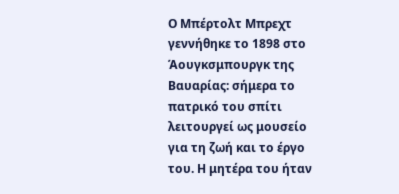Ο Μπέρτολτ Μπρεχτ γεννήθηκε το 1898 στο Άουγκσμπουργκ της Βαυαρίας: σήμερα το πατρικό του σπίτι λειτουργεί ως μουσείο για τη ζωή και το έργο του. Η μητέρα του ήταν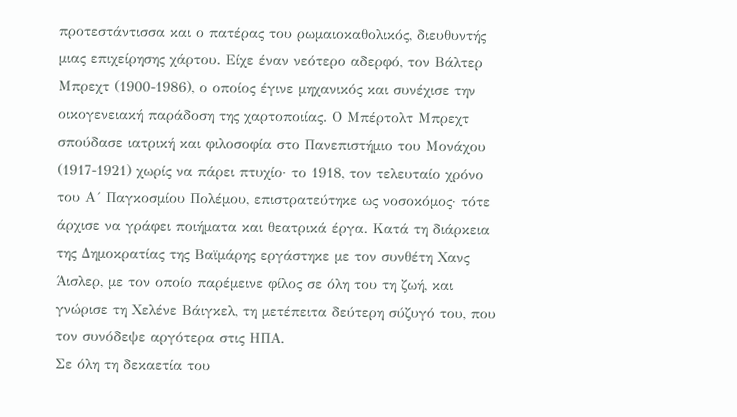προτεστάντισσα και ο πατέρας του ρωμαιοκαθολικός, διευθυντής μιας επιχείρησης χάρτου. Είχε έναν νεότερο αδερφό, τον Βάλτερ Μπρεχτ (1900-1986), ο οποίος έγινε μηχανικός και συνέχισε την οικογενειακή παράδοση της χαρτοποιίας. Ο Μπέρτολτ Μπρεχτ σπούδασε ιατρική και φιλοσοφία στο Πανεπιστήμιο του Μονάχου (1917-1921) χωρίς να πάρει πτυχίο· το 1918, τον τελευταίο χρόνο του Α´ Παγκοσμίου Πολέμου, επιστρατεύτηκε ως νοσοκόμος· τότε άρχισε να γράφει ποιήματα και θεατρικά έργα. Κατά τη διάρκεια της Δημοκρατίας της Βαϊμάρης εργάστηκε με τον συνθέτη Χανς Άισλερ, με τον οποίο παρέμεινε φίλος σε όλη του τη ζωή, και γνώρισε τη Χελένε Βάιγκελ, τη μετέπειτα δεύτερη σύζυγό του, που τον συνόδεψε αργότερα στις ΗΠΑ.
Σε όλη τη δεκαετία του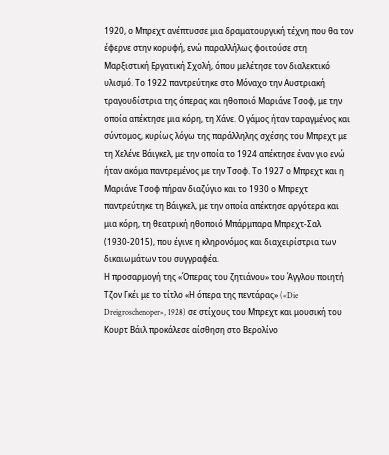1920, ο Μπρεχτ ανέπτυσσε μια δραματουργική τέχνη που θα τον έφερνε στην κορυφή, ενώ παραλλήλως φοιτούσε στη Μαρξιστική Εργατική Σχολή, όπου μελέτησε τον διαλεκτικό υλισμό. Το 1922 παντρεύτηκε στο Μόναχο την Αυστριακή τραγουδίστρια της όπερας και ηθοποιό Μαριάνε Τσοφ, με την οποία απέκτησε μια κόρη, τη Χάνε. Ο γάμος ήταν ταραγμένος και σύντομος, κυρίως λόγω της παράλληλης σχέσης του Μπρεχτ με τη Χελένε Βάιγκελ, με την οποία το 1924 απέκτησε έναν γιο ενώ ήταν ακόμα παντρεμένος με την Τσοφ. Το 1927 ο Μπρεχτ και η Μαριάνε Τσοφ πήραν διαζύγιο και το 1930 ο Μπρεχτ παντρεύτηκε τη Βάιγκελ, με την οποία απέκτησε αργότερα και μια κόρη, τη θεατρική ηθοποιό Μπάρμπαρα Μπρεχτ-Σαλ (1930-2015), που έγινε η κληρονόμος και διαχειρίστρια των δικαιωμάτων του συγγραφέα.
Η προσαρμογή της «Όπερας του ζητιάνου» του Άγγλου ποιητή Τζον Γκέι με το τίτλο «Η όπερα της πεντάρας» («Die Dreigroschenoper», 1928) σε στίχους του Μπρεχτ και μουσική του Κουρτ Βάιλ προκάλεσε αίσθηση στο Βερολίνο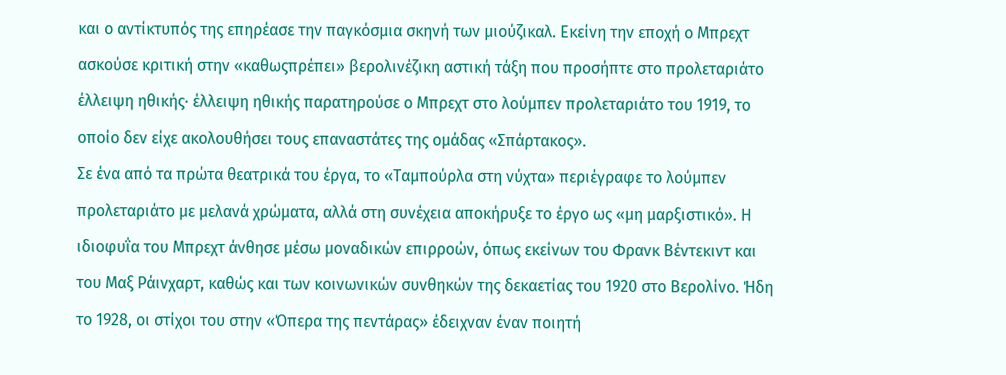και ο αντίκτυπός της επηρέασε την παγκόσμια σκηνή των μιούζικαλ. Εκείνη την εποχή ο Μπρεχτ ασκούσε κριτική στην «καθωςπρέπει» βερολινέζικη αστική τάξη που προσήπτε στο προλεταριάτο έλλειψη ηθικής· έλλειψη ηθικής παρατηρούσε ο Μπρεχτ στο λούμπεν προλεταριάτο του 1919, το οποίο δεν είχε ακολουθήσει τους επαναστάτες της ομάδας «Σπάρτακος».
Σε ένα από τα πρώτα θεατρικά του έργα, το «Ταμπούρλα στη νύχτα» περιέγραφε το λούμπεν προλεταριάτο με μελανά χρώματα, αλλά στη συνέχεια αποκήρυξε το έργο ως «μη μαρξιστικό». Η ιδιοφυΐα του Μπρεχτ άνθησε μέσω μοναδικών επιρροών, όπως εκείνων του Φρανκ Βέντεκιντ και του Mαξ Ράινχαρτ, καθώς και των κοινωνικών συνθηκών της δεκαετίας του 1920 στο Βερολίνο. Ήδη το 1928, οι στίχοι του στην «Όπερα της πεντάρας» έδειχναν έναν ποιητή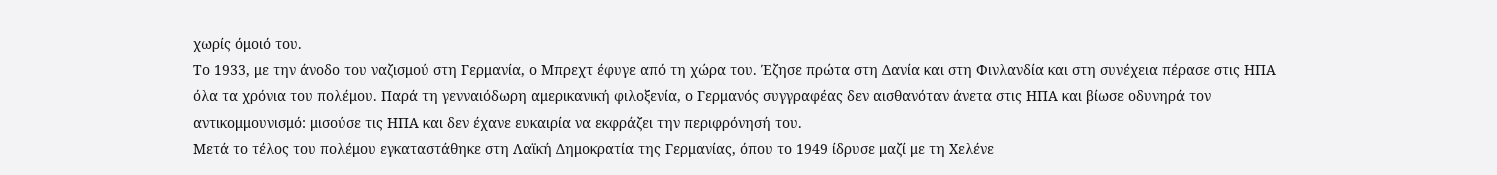χωρίς όμοιό του.
Το 1933, με την άνοδο του ναζισμού στη Γερμανία, ο Μπρεχτ έφυγε από τη χώρα του. Έζησε πρώτα στη Δανία και στη Φινλανδία και στη συνέχεια πέρασε στις ΗΠΑ όλα τα χρόνια του πολέμου. Παρά τη γενναιόδωρη αμερικανική φιλοξενία, ο Γερμανός συγγραφέας δεν αισθανόταν άνετα στις ΗΠΑ και βίωσε οδυνηρά τον αντικομμουνισμό: μισούσε τις ΗΠΑ και δεν έχανε ευκαιρία να εκφράζει την περιφρόνησή του.
Μετά το τέλος του πολέμου εγκαταστάθηκε στη Λαϊκή Δημοκρατία της Γερμανίας, όπου το 1949 ίδρυσε μαζί με τη Χελένε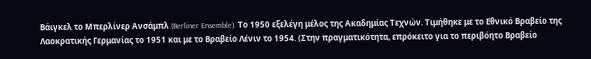Βάιγκελ το Μπερλίνερ Ανσάμπλ (Berliner Ensemble). Το 1950 εξελέγη μέλος της Ακαδημίας Τεχνών. Τιμήθηκε με το Εθνικό Βραβείο της Λαοκρατικής Γερμανίας το 1951 και με το Βραβείο Λένιν το 1954. (Στην πραγματικότητα, επρόκειτο για το περιβόητο Βραβείο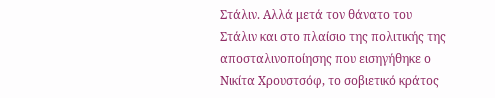Στάλιν. Αλλά μετά τον θάνατο του Στάλιν και στο πλαίσιο της πολιτικής της αποσταλινοποίησης που εισηγήθηκε ο Νικίτα Χρουστσόφ, το σοβιετικό κράτος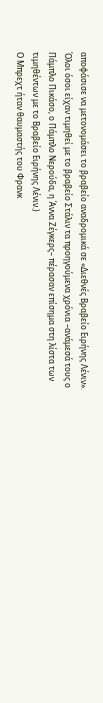αποφάσισε να μετονομάσει το βραβείο αναδρομικά σε «Διεθνές Βραβείο Ειρήνης Λένιν». Όλοι όσοι είχαν τιμηθεί με το βραβείο Στάλιν τα προηγούμενα χρόνια –ανάμεσά τους ο Πάμπλο Πικάσο, ο Πάμπλο Νερούδα, η Άννα Ζέγκερς– πέρασαν επίσημα στη λίστα των τιμηθέντων με το Βραβείο Ειρήνης Λένιν.)
Ο Μπρεχτ ήταν θαυμαστής του Φρανκ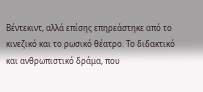Βέντεκιντ, αλλά επίσης επηρεάστηκε από το κινεζικό και το ρωσικό θέατρο. Το διδακτικό και ανθρωπιστικό δράμα, που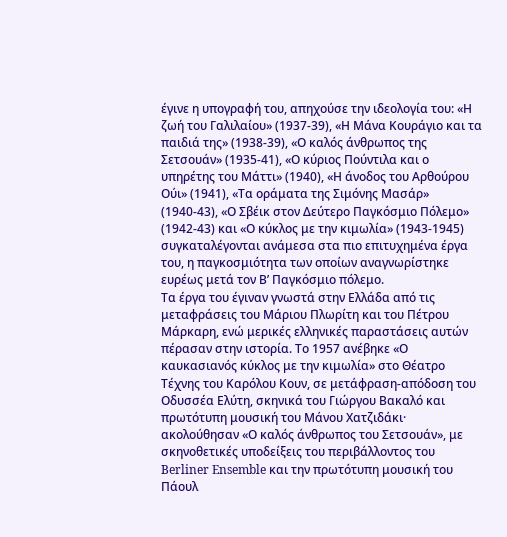έγινε η υπογραφή του, απηχούσε την ιδεολογία του: «Η ζωή του Γαλιλαίου» (1937-39), «Η Μάνα Κουράγιο και τα παιδιά της» (1938-39), «Ο καλός άνθρωπος της Σετσουάν» (1935-41), «Ο κύριος Πούντιλα και ο υπηρέτης του Μάττι» (1940), «Η άνοδος του Αρθούρου Ούι» (1941), «Τα οράματα της Σιμόνης Μασάρ» (1940-43), «Ο Σβέικ στον Δεύτερο Παγκόσμιο Πόλεμο» (1942-43) και «Ο κύκλος με την κιμωλία» (1943-1945) συγκαταλέγονται ανάμεσα στα πιο επιτυχημένα έργα του, η παγκοσμιότητα των οποίων αναγνωρίστηκε ευρέως μετά τον Β’ Παγκόσμιο πόλεμο.
Τα έργα του έγιναν γνωστά στην Ελλάδα από τις μεταφράσεις του Μάριου Πλωρίτη και του Πέτρου Μάρκαρη, ενώ μερικές ελληνικές παραστάσεις αυτών πέρασαν στην ιστορία. Το 1957 ανέβηκε «Ο καυκασιανός κύκλος με την κιμωλία» στο Θέατρο Τέχνης του Καρόλου Κουν, σε μετάφραση-απόδοση του Οδυσσέα Ελύτη, σκηνικά του Γιώργου Βακαλό και πρωτότυπη μουσική του Μάνου Χατζιδάκι· ακολούθησαν «Ο καλός άνθρωπος του Σετσουάν», με σκηνοθετικές υποδείξεις του περιβάλλοντος του Berliner Ensemble και την πρωτότυπη μουσική του Πάουλ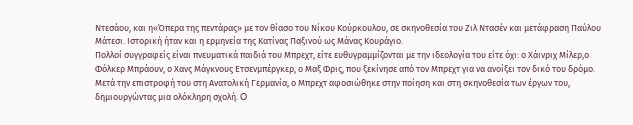Ντεσάου, και η«Όπερα της πεντάρας» με τον θίασο του Νίκου Κούρκουλου, σε σκηνοθεσία του Ζιλ Ντασέν και μετάφραση Παύλου Μάτεσι. Ιστορική ήταν και η ερμηνεία της Κατίνας Παξινού ως Μάνας Κουράγιο.
Πολλοί συγγραφείς είναι πνευματικά παιδιά του Μπρεχτ, είτε ευθυγραμμίζονται με την ιδεολογία του είτε όχι: ο Χάινριχ Μίλερ,ο Φόλκερ Μπράουν, ο Χανς Μάγκνους Ετσενμπέργκερ, ο Mαξ Φρις, που ξεκίνησε από τον Μπρεχτ για να ανοίξει τον δικό του δρόμο.
Μετά την επιστροφή του στη Ανατολική Γερμανία, ο Μπρεχτ αφοσιώθηκε στην ποίηση και στη σκηνοθεσία των έργων του, δημιουργώντας μια ολόκληρη σχολή. O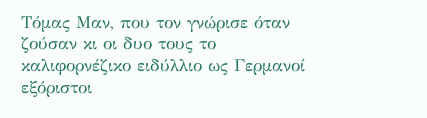Tόμας Μαν, που τον γνώρισε όταν ζούσαν κι οι δυο τους το καλιφορνέζικο ειδύλλιο ως Γερμανοί εξόριστοι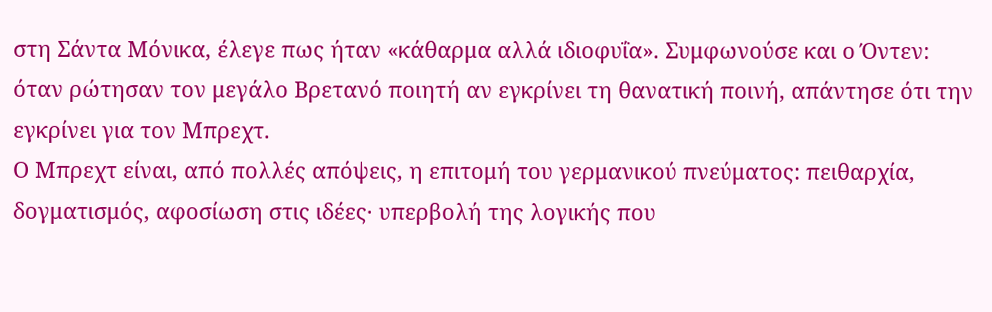στη Σάντα Μόνικα, έλεγε πως ήταν «κάθαρμα αλλά ιδιοφυΐα». Συμφωνούσε και ο Όντεν: όταν ρώτησαν τον μεγάλο Βρετανό ποιητή αν εγκρίνει τη θανατική ποινή, απάντησε ότι την εγκρίνει για τον Μπρεχτ.
Ο Μπρεχτ είναι, από πολλές απόψεις, η επιτομή του γερμανικού πνεύματος: πειθαρχία, δογματισμός, αφοσίωση στις ιδέες· υπερβολή της λογικής που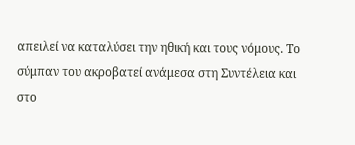απειλεί να καταλύσει την ηθική και τους νόμους. Το σύμπαν του ακροβατεί ανάμεσα στη Συντέλεια και στο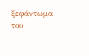ξεφάντωμα του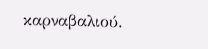καρναβαλιού.